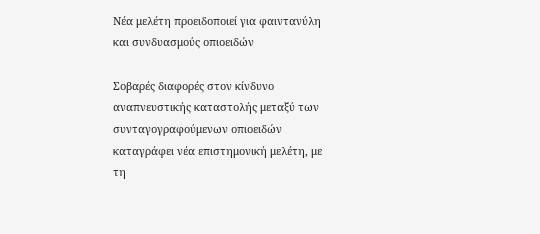Νέα μελέτη προειδοποιεί για φαιντανύλη και συνδυασμούς οπιοειδών

Σοβαρές διαφορές στον κίνδυνο αναπνευστικής καταστολής μεταξύ των συνταγογραφούμενων οπιοειδών καταγράφει νέα επιστημονική μελέτη, με τη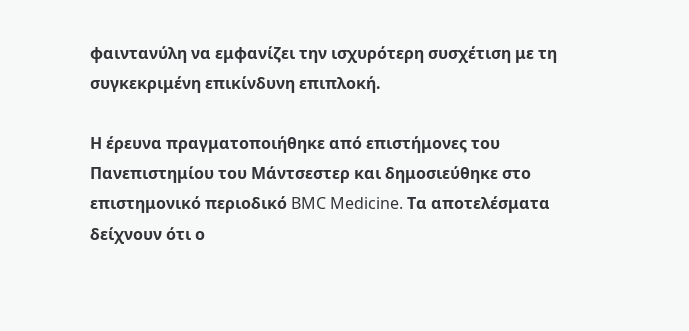φαιντανύλη να εμφανίζει την ισχυρότερη συσχέτιση με τη συγκεκριμένη επικίνδυνη επιπλοκή.

Η έρευνα πραγματοποιήθηκε από επιστήμονες του Πανεπιστημίου του Μάντσεστερ και δημοσιεύθηκε στο επιστημονικό περιοδικό BMC Medicine. Τα αποτελέσματα δείχνουν ότι ο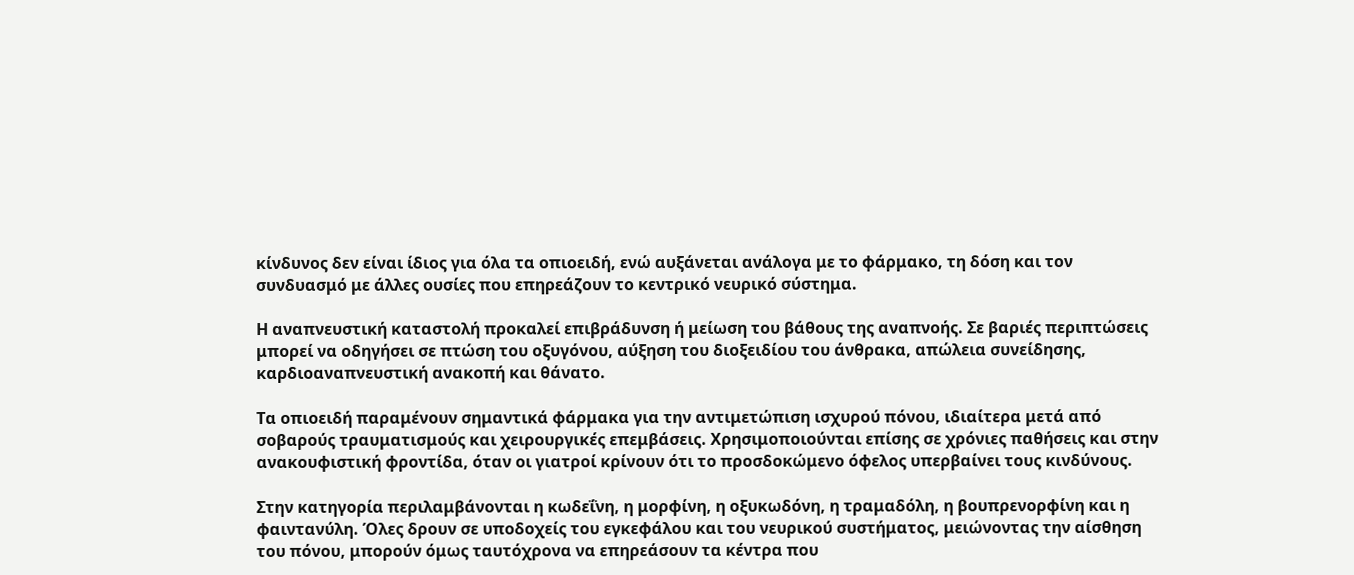κίνδυνος δεν είναι ίδιος για όλα τα οπιοειδή, ενώ αυξάνεται ανάλογα με το φάρμακο, τη δόση και τον συνδυασμό με άλλες ουσίες που επηρεάζουν το κεντρικό νευρικό σύστημα.

Η αναπνευστική καταστολή προκαλεί επιβράδυνση ή μείωση του βάθους της αναπνοής. Σε βαριές περιπτώσεις μπορεί να οδηγήσει σε πτώση του οξυγόνου, αύξηση του διοξειδίου του άνθρακα, απώλεια συνείδησης, καρδιοαναπνευστική ανακοπή και θάνατο.

Τα οπιοειδή παραμένουν σημαντικά φάρμακα για την αντιμετώπιση ισχυρού πόνου, ιδιαίτερα μετά από σοβαρούς τραυματισμούς και χειρουργικές επεμβάσεις. Χρησιμοποιούνται επίσης σε χρόνιες παθήσεις και στην ανακουφιστική φροντίδα, όταν οι γιατροί κρίνουν ότι το προσδοκώμενο όφελος υπερβαίνει τους κινδύνους.

Στην κατηγορία περιλαμβάνονται η κωδεΐνη, η μορφίνη, η οξυκωδόνη, η τραμαδόλη, η βουπρενορφίνη και η φαιντανύλη. Όλες δρουν σε υποδοχείς του εγκεφάλου και του νευρικού συστήματος, μειώνοντας την αίσθηση του πόνου, μπορούν όμως ταυτόχρονα να επηρεάσουν τα κέντρα που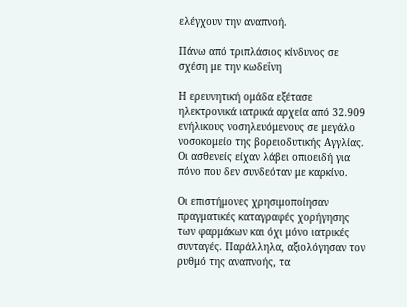ελέγχουν την αναπνοή.

Πάνω από τριπλάσιος κίνδυνος σε σχέση με την κωδεΐνη

Η ερευνητική ομάδα εξέτασε ηλεκτρονικά ιατρικά αρχεία από 32.909 ενήλικους νοσηλευόμενους σε μεγάλο νοσοκομείο της βορειοδυτικής Αγγλίας. Οι ασθενείς είχαν λάβει οπιοειδή για πόνο που δεν συνδεόταν με καρκίνο.

Οι επιστήμονες χρησιμοποίησαν πραγματικές καταγραφές χορήγησης των φαρμάκων και όχι μόνο ιατρικές συνταγές. Παράλληλα, αξιολόγησαν τον ρυθμό της αναπνοής, τα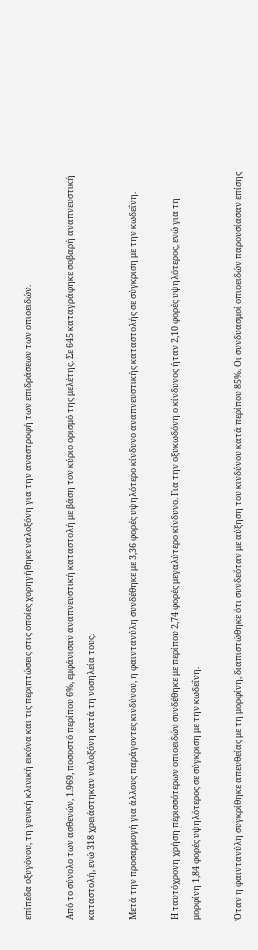επίπεδα οξυγόνου, τη γενική κλινική εικόνα και τις περιπτώσεις στις οποίες χορηγήθηκε ναλοξόνη για την αναστροφή των επιδράσεων των οπιοειδών.

Από το σύνολο των ασθενών, 1.969, ποσοστό περίπου 6%, εμφάνισαν αναπνευστική καταστολή με βάση τον κύριο ορισμό της μελέτης. Σε 645 καταγράφηκε σοβαρή αναπνευστική καταστολή, ενώ 318 χρειάστηκαν ναλοξόνη κατά τη νοσηλεία τους.

Μετά την προσαρμογή για άλλους παράγοντες κινδύνου, η φαιντανύλη συνδέθηκε με 3,36 φορές υψηλότερο κίνδυνο αναπνευστικής καταστολής σε σύγκριση με την κωδεΐνη.

Η ταυτόχρονη χρήση περισσότερων οπιοειδών συνδέθηκε με περίπου 2,74 φορές μεγαλύτερο κίνδυνο. Για την οξυκωδόνη ο κίνδυνος ήταν 2,10 φορές υψηλότερος, ενώ για τη μορφίνη 1,84 φορές υψηλότερος σε σύγκριση με την κωδεΐνη.

Όταν η φαιντανύλη συγκρίθηκε απευθείας με τη μορφίνη, διαπιστώθηκε ότι συνδεόταν με αύξηση του κινδύνου κατά περίπου 85%. Οι συνδυασμοί οπιοειδών παρουσίασαν επίσης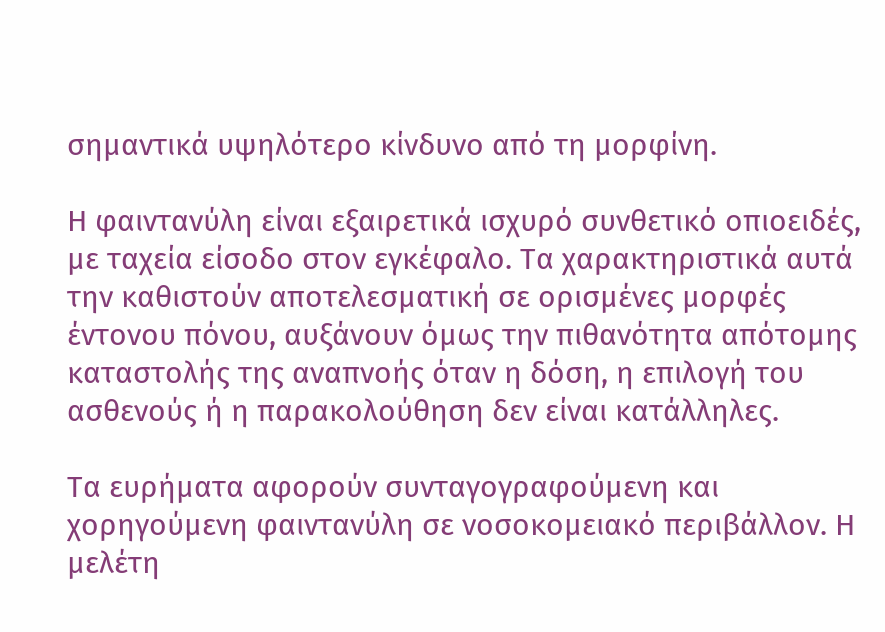σημαντικά υψηλότερο κίνδυνο από τη μορφίνη.

Η φαιντανύλη είναι εξαιρετικά ισχυρό συνθετικό οπιοειδές, με ταχεία είσοδο στον εγκέφαλο. Τα χαρακτηριστικά αυτά την καθιστούν αποτελεσματική σε ορισμένες μορφές έντονου πόνου, αυξάνουν όμως την πιθανότητα απότομης καταστολής της αναπνοής όταν η δόση, η επιλογή του ασθενούς ή η παρακολούθηση δεν είναι κατάλληλες.

Τα ευρήματα αφορούν συνταγογραφούμενη και χορηγούμενη φαιντανύλη σε νοσοκομειακό περιβάλλον. Η μελέτη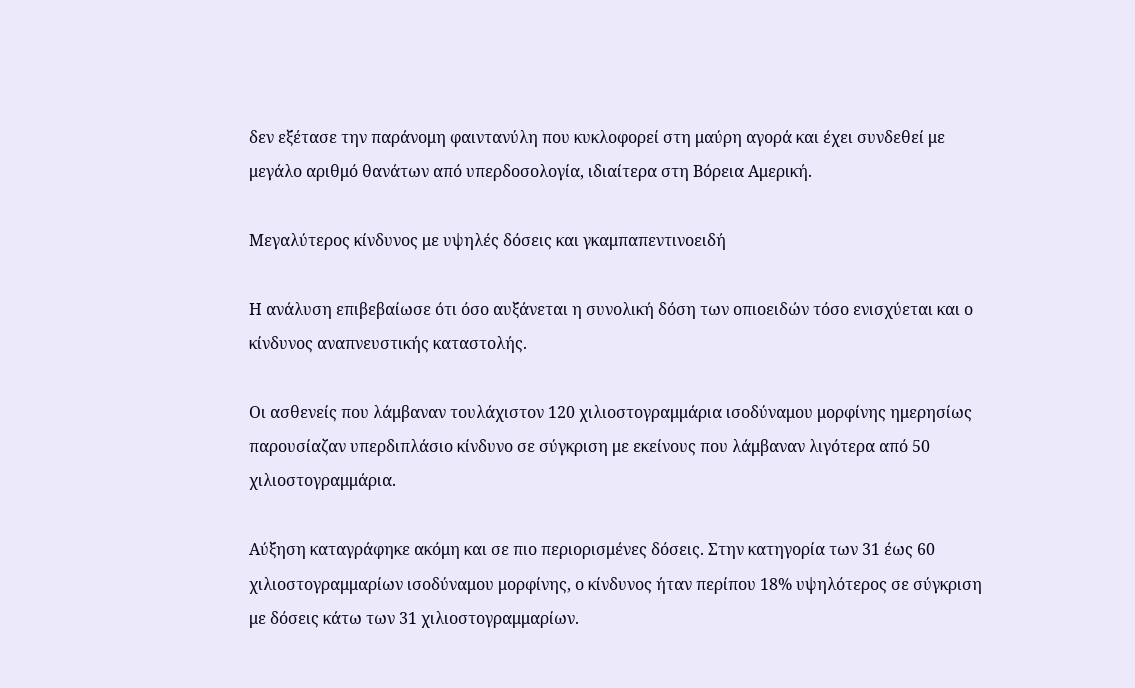δεν εξέτασε την παράνομη φαιντανύλη που κυκλοφορεί στη μαύρη αγορά και έχει συνδεθεί με μεγάλο αριθμό θανάτων από υπερδοσολογία, ιδιαίτερα στη Βόρεια Αμερική.

Μεγαλύτερος κίνδυνος με υψηλές δόσεις και γκαμπαπεντινοειδή

Η ανάλυση επιβεβαίωσε ότι όσο αυξάνεται η συνολική δόση των οπιοειδών τόσο ενισχύεται και ο κίνδυνος αναπνευστικής καταστολής.

Οι ασθενείς που λάμβαναν τουλάχιστον 120 χιλιοστογραμμάρια ισοδύναμου μορφίνης ημερησίως παρουσίαζαν υπερδιπλάσιο κίνδυνο σε σύγκριση με εκείνους που λάμβαναν λιγότερα από 50 χιλιοστογραμμάρια.

Αύξηση καταγράφηκε ακόμη και σε πιο περιορισμένες δόσεις. Στην κατηγορία των 31 έως 60 χιλιοστογραμμαρίων ισοδύναμου μορφίνης, ο κίνδυνος ήταν περίπου 18% υψηλότερος σε σύγκριση με δόσεις κάτω των 31 χιλιοστογραμμαρίων.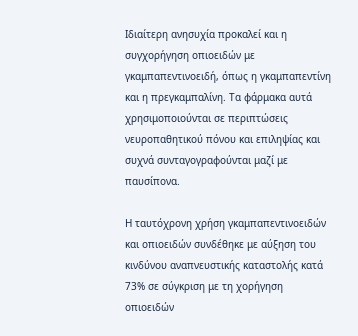Ιδιαίτερη ανησυχία προκαλεί και η συγχορήγηση οπιοειδών με γκαμπαπεντινοειδή, όπως η γκαμπαπεντίνη και η πρεγκαμπαλίνη. Τα φάρμακα αυτά χρησιμοποιούνται σε περιπτώσεις νευροπαθητικού πόνου και επιληψίας και συχνά συνταγογραφούνται μαζί με παυσίπονα.

Η ταυτόχρονη χρήση γκαμπαπεντινοειδών και οπιοειδών συνδέθηκε με αύξηση του κινδύνου αναπνευστικής καταστολής κατά 73% σε σύγκριση με τη χορήγηση οπιοειδών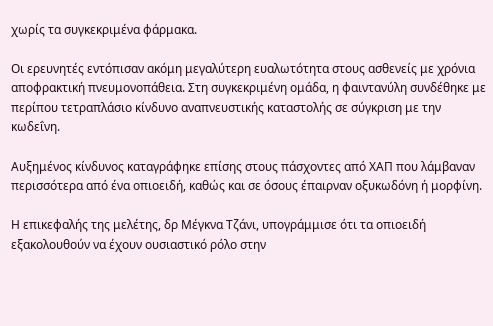χωρίς τα συγκεκριμένα φάρμακα.

Οι ερευνητές εντόπισαν ακόμη μεγαλύτερη ευαλωτότητα στους ασθενείς με χρόνια αποφρακτική πνευμονοπάθεια. Στη συγκεκριμένη ομάδα, η φαιντανύλη συνδέθηκε με περίπου τετραπλάσιο κίνδυνο αναπνευστικής καταστολής σε σύγκριση με την κωδεΐνη.

Αυξημένος κίνδυνος καταγράφηκε επίσης στους πάσχοντες από ΧΑΠ που λάμβαναν περισσότερα από ένα οπιοειδή, καθώς και σε όσους έπαιρναν οξυκωδόνη ή μορφίνη.

Η επικεφαλής της μελέτης, δρ Μέγκνα Τζάνι, υπογράμμισε ότι τα οπιοειδή εξακολουθούν να έχουν ουσιαστικό ρόλο στην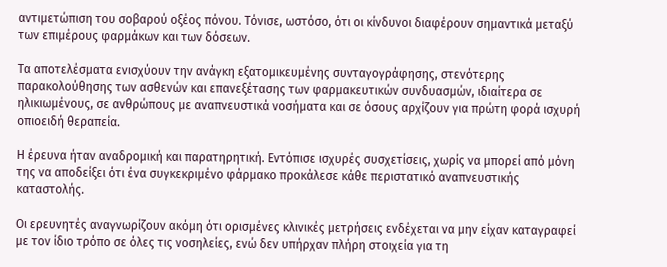αντιμετώπιση του σοβαρού οξέος πόνου. Τόνισε, ωστόσο, ότι οι κίνδυνοι διαφέρουν σημαντικά μεταξύ των επιμέρους φαρμάκων και των δόσεων.

Τα αποτελέσματα ενισχύουν την ανάγκη εξατομικευμένης συνταγογράφησης, στενότερης παρακολούθησης των ασθενών και επανεξέτασης των φαρμακευτικών συνδυασμών, ιδιαίτερα σε ηλικιωμένους, σε ανθρώπους με αναπνευστικά νοσήματα και σε όσους αρχίζουν για πρώτη φορά ισχυρή οπιοειδή θεραπεία.

Η έρευνα ήταν αναδρομική και παρατηρητική. Εντόπισε ισχυρές συσχετίσεις, χωρίς να μπορεί από μόνη της να αποδείξει ότι ένα συγκεκριμένο φάρμακο προκάλεσε κάθε περιστατικό αναπνευστικής καταστολής.

Οι ερευνητές αναγνωρίζουν ακόμη ότι ορισμένες κλινικές μετρήσεις ενδέχεται να μην είχαν καταγραφεί με τον ίδιο τρόπο σε όλες τις νοσηλείες, ενώ δεν υπήρχαν πλήρη στοιχεία για τη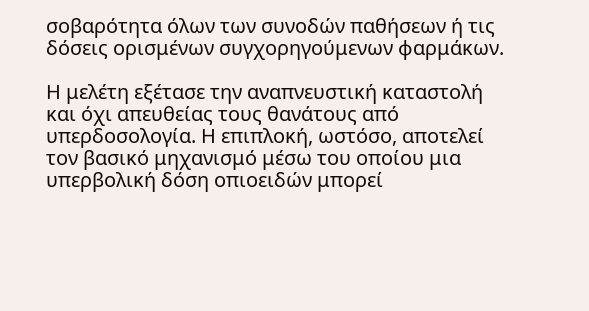σοβαρότητα όλων των συνοδών παθήσεων ή τις δόσεις ορισμένων συγχορηγούμενων φαρμάκων.

Η μελέτη εξέτασε την αναπνευστική καταστολή και όχι απευθείας τους θανάτους από υπερδοσολογία. Η επιπλοκή, ωστόσο, αποτελεί τον βασικό μηχανισμό μέσω του οποίου μια υπερβολική δόση οπιοειδών μπορεί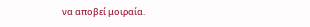να αποβεί μοιραία.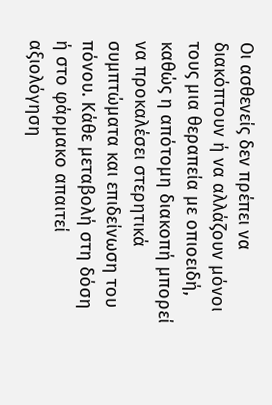Οι ασθενείς δεν πρέπει να διακόπτουν ή να αλλάζουν μόνοι τους μια θεραπεία με οπιοειδή, καθώς η απότομη διακοπή μπορεί να προκαλέσει στερητικά συμπτώματα και επιδείνωση του πόνου. Κάθε μεταβολή στη δόση ή στο φάρμακο απαιτεί αξιολόγηση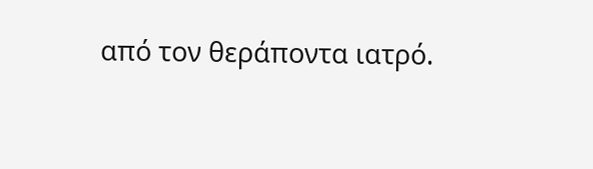από τον θεράποντα ιατρό.